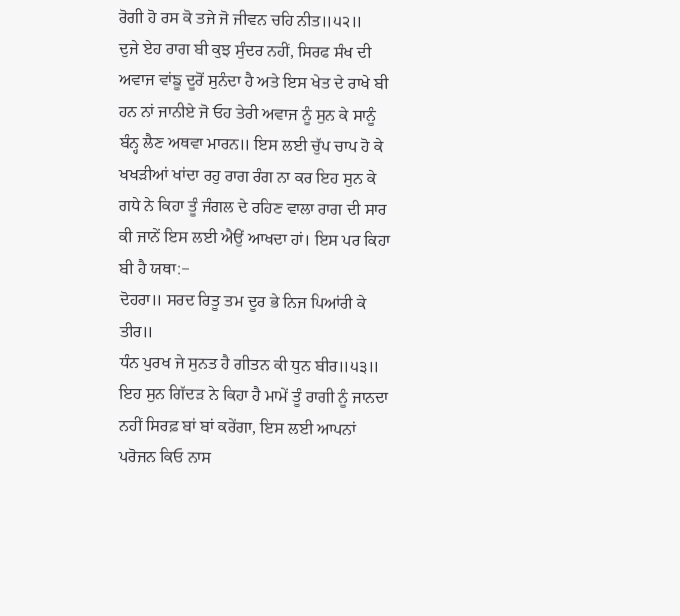ਰੋਗੀ ਹੋ ਰਸ ਕੋ ਤਜੇ ਜੋ ਜੀਵਨ ਚਹਿ ਨੀਤ॥੫੨॥
ਦੁਜੇ ਏਹ ਰਾਗ ਬੀ ਕੁਝ ਸੁੰਦਰ ਨਹੀਂ, ਸਿਰਫ ਸੰਖ ਦੀ ਅਵਾਜ ਵਾਂਙੂ ਦੂਰੋਂ ਸੁਨੰਦਾ ਹੈ ਅਤੇ ਇਸ ਖੇਤ ਦੇ ਰਾਖੇ ਬੀ ਹਨ ਨਾਂ ਜਾਨੀਏ ਜੋ ਓਹ ਤੇਰੀ ਅਵਾਜ ਨੂੰ ਸੁਨ ਕੇ ਸਾਨੂੰ ਬੰਨ੍ਹ ਲੈਣ ਅਥਵਾ ਮਾਰਨ॥ ਇਸ ਲਈ ਚੁੱਪ ਚਾਪ ਹੋ ਕੇ ਖਖੜੀਆਂ ਖਾਂਦਾ ਰਹੁ ਰਾਗ ਰੰਗ ਨਾ ਕਰ ਇਹ ਸੁਨ ਕੇ ਗਧੇ ਨੇ ਕਿਹਾ ਤੂੰ ਜੰਗਲ ਦੇ ਰਹਿਣ ਵਾਲਾ ਰਾਗ ਦੀ ਸਾਰ ਕੀ ਜਾਨੇਂ ਇਸ ਲਈ ਐਉਂ ਆਖਦਾ ਹਾਂ। ਇਸ ਪਰ ਕਿਹਾ ਬੀ ਹੈ ਯਥਾ:−
ਦੋਹਰਾ॥ ਸਰਦ ਰਿਤੂ ਤਮ ਦੂਰ ਭੇ ਨਿਜ ਪਿਆਂਰੀ ਕੇ ਤੀਰ॥
ਧੰਨ ਪੁਰਖ ਜੇ ਸੁਨਤ ਹੈ ਗੀਤਨ ਕੀ ਧੁਨ ਬੀਰ॥੫੩॥
ਇਹ ਸੁਨ ਗਿੱਦੜ ਨੇ ਕਿਹਾ ਹੈ ਮਾਮੇਂ ਤੂੰ ਰਾਗੀ ਨੂੰ ਜਾਨਦਾ ਨਹੀਂ ਸਿਰਫ਼ ਬਾਂ ਬਾਂ ਕਰੇਂਗਾ, ਇਸ ਲਈ ਆਪਨਾਂ ਪਰੋਜਨ ਕਿਓ ਨਾਸ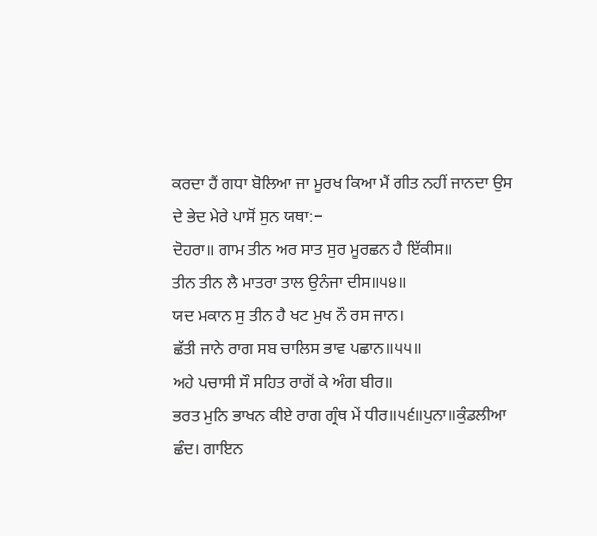ਕਰਦਾ ਹੈਂ ਗਧਾ ਬੋਲਿਆ ਜਾ ਮੂਰਖ ਕਿਆ ਮੈਂ ਗੀਤ ਨਹੀਂ ਜਾਨਦਾ ਉਸ ਦੇ ਭੇਦ ਮੇਰੇ ਪਾਸੋਂ ਸੁਨ ਯਥਾ:−
ਦੋਹਰਾ॥ ਗਾਮ ਤੀਨ ਅਰ ਸਾਤ ਸੁਰ ਮੂਰਛਨ ਹੈ ਇੱਕੀਸ॥
ਤੀਨ ਤੀਨ ਲੈ ਮਾਤਰਾ ਤਾਲ ਉਨੰਜਾ ਦੀਸ॥੫੪॥
ਯਦ ਮਕਾਨ ਸੁ ਤੀਨ ਹੈ ਖਟ ਮੁਖ ਨੌ ਰਸ ਜਾਨ।
ਛੱਤੀ ਜਾਨੇ ਰਾਗ ਸਬ ਚਾਲਿਸ ਭਾਵ ਪਛਾਨ॥੫੫॥
ਅਹੇ ਪਚਾਸੀ ਸੌ ਸਹਿਤ ਰਾਗੋਂ ਕੇ ਅੰਗ ਬੀਰ॥
ਭਰਤ ਮੁਨਿ ਭਾਖਨ ਕੀਏ ਰਾਗ ਗ੍ਰੰਥ ਮੇਂ ਧੀਰ॥੫੬॥ਪੁਨਾ॥ਕੁੰਡਲੀਆ ਛੰਦ। ਗਾਇਨ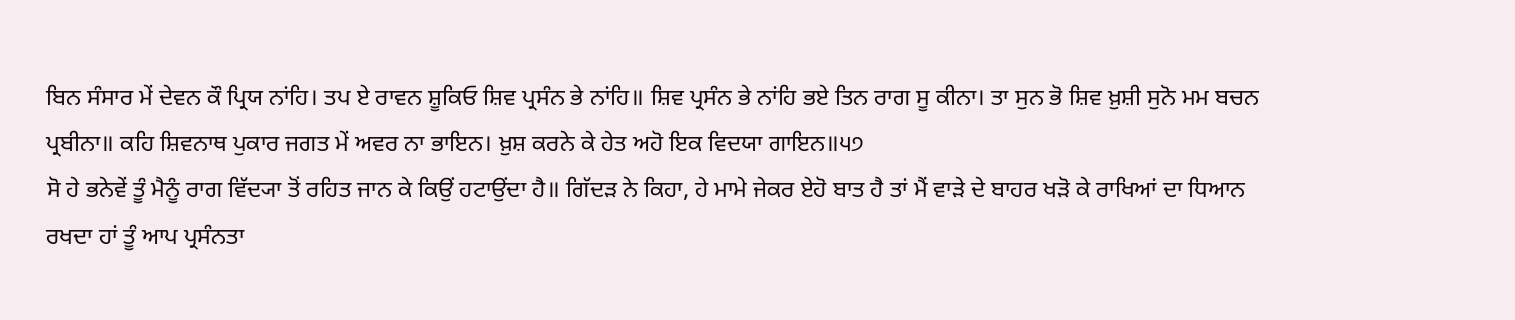ਬਿਨ ਸੰਸਾਰ ਮੇਂ ਦੇਵਨ ਕੌ ਪ੍ਰਿਯ ਨਾਂਹਿ। ਤਪ ਏ ਰਾਵਨ ਸ਼ੂਕਿਓ ਸ਼ਿਵ ਪ੍ਰਸੰਨ ਭੇ ਨਾਂਹਿ॥ ਸ਼ਿਵ ਪ੍ਰਸੰਨ ਭੇ ਨਾਂਹਿ ਭਏ ਤਿਨ ਰਾਗ ਸੂ ਕੀਨਾ। ਤਾ ਸੁਨ ਭੋ ਸ਼ਿਵ ਖ਼ੁਸ਼ੀ ਸੁਨੋ ਮਮ ਬਚਨ ਪ੍ਰਬੀਨਾ॥ ਕਹਿ ਸ਼ਿਵਨਾਥ ਪੁਕਾਰ ਜਗਤ ਮੇਂ ਅਵਰ ਨਾ ਭਾਇਨ। ਖ਼ੁਸ਼ ਕਰਨੇ ਕੇ ਹੇਤ ਅਹੋ ਇਕ ਵਿਦਯਾ ਗਾਇਨ॥੫੭
ਸੋ ਹੇ ਭਨੇਵੇਂ ਤੂੰ ਮੈਨੂੰ ਰਾਗ ਵਿੱਦ੍ਯਾ ਤੋਂ ਰਹਿਤ ਜਾਨ ਕੇ ਕਿਉਂ ਹਟਾਉਂਦਾ ਹੈ॥ ਗਿੱਦੜ ਨੇ ਕਿਹਾ, ਹੇ ਮਾਮੇ ਜੇਕਰ ਏਹੋ ਬਾਤ ਹੈ ਤਾਂ ਮੈਂ ਵਾੜੇ ਦੇ ਬਾਹਰ ਖੜੋ ਕੇ ਰਾਖਿਆਂ ਦਾ ਧਿਆਨ ਰਖਦਾ ਹਾਂ ਤੂੰ ਆਪ ਪ੍ਰਸੰਨਤਾ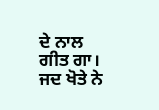ਦੇ ਨਾਲ ਗੀਤ ਗਾ। ਜਦ ਖੋਤੇ ਨੇ